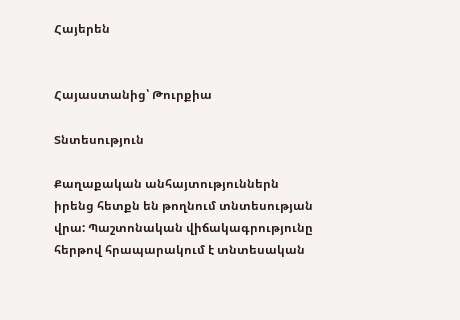Հայերեն


Հայաստանից՝ Թուրքիա

Տնտեսություն

Քաղաքական անհայտություններն իրենց հետքն են թողնում տնտեսության վրա: Պաշտոնական վիճակագրությունը հերթով հրապարակում է տնտեսական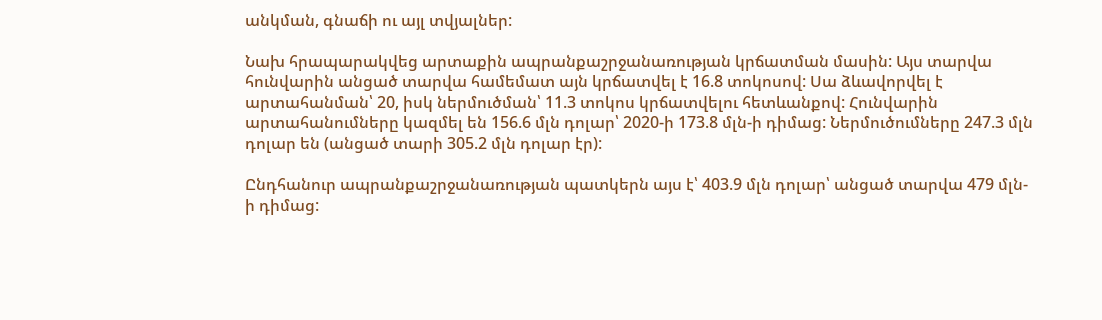անկման, գնաճի ու այլ տվյալներ:

Նախ հրապարակվեց արտաքին ապրանքաշրջանառության կրճատման մասին: Այս տարվա հունվարին անցած տարվա համեմատ այն կրճատվել է 16.8 տոկոսով: Սա ձևավորվել է արտահանման՝ 20, իսկ ներմուծման՝ 11.3 տոկոս կրճատվելու հետևանքով: Հունվարին արտահանումները կազմել են 156.6 մլն դոլար՝ 2020-ի 173.8 մլն-ի դիմաց: Ներմուծումները 247.3 մլն դոլար են (անցած տարի 305.2 մլն դոլար էր):

Ընդհանուր ապրանքաշրջանառության պատկերն այս է՝ 403.9 մլն դոլար՝ անցած տարվա 479 մլն-ի դիմաց: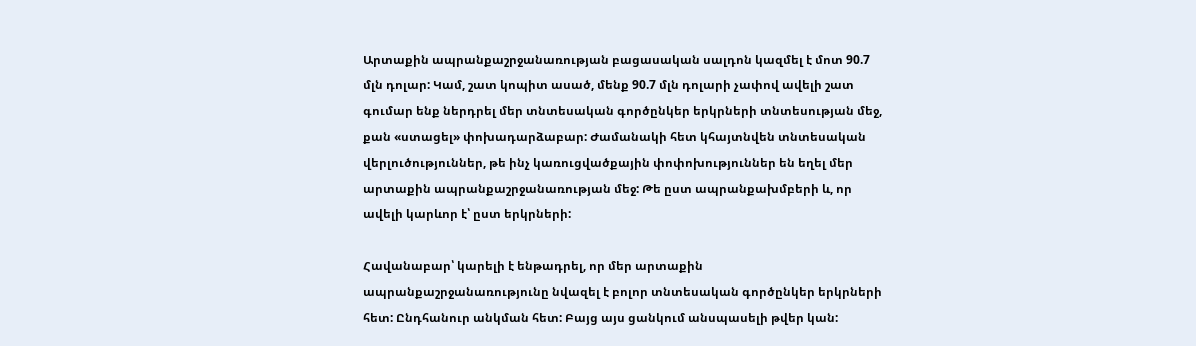Արտաքին ապրանքաշրջանառության բացասական սալդոն կազմել է մոտ 90.7 մլն դոլար: Կամ, շատ կոպիտ ասած, մենք 90.7 մլն դոլարի չափով ավելի շատ գումար ենք ներդրել մեր տնտեսական գործընկեր երկրների տնտեսության մեջ, քան «ստացել» փոխադարձաբար: Ժամանակի հետ կհայտնվեն տնտեսական վերլուծություններ, թե ինչ կառուցվածքային փոփոխություններ են եղել մեր արտաքին ապրանքաշրջանառության մեջ: Թե ըստ ապրանքախմբերի և, որ ավելի կարևոր է՝ ըստ երկրների:

Հավանաբար՝ կարելի է ենթադրել, որ մեր արտաքին ապրանքաշրջանառությունը նվազել է բոլոր տնտեսական գործընկեր երկրների հետ: Ընդհանուր անկման հետ: Բայց այս ցանկում անսպասելի թվեր կան: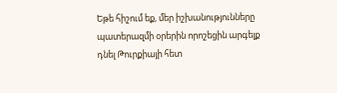Եթե հիշում եք, մեր իշխանությունները պատերազմի օրերին որոշեցին արգելք դնել Թուրքիայի հետ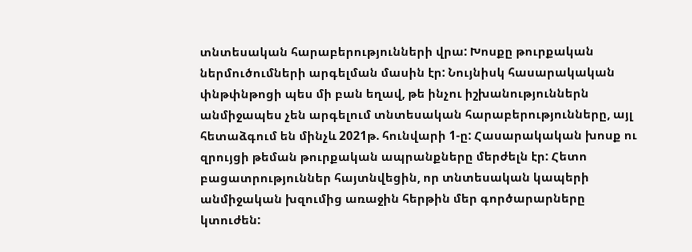տնտեսական հարաբերությունների վրա: Խոսքը թուրքական ներմուծումների արգելման մասին էր: Նույնիսկ հասարակական փնթփնթոցի պես մի բան եղավ, թե ինչու իշխանություններն անմիջապես չեն արգելում տնտեսական հարաբերությունները, այլ հետաձգում են մինչև 2021թ. հունվարի 1-ը: Հասարակական խոսք ու զրույցի թեման թուրքական ապրանքները մերժելն էր: Հետո բացատրություններ հայտնվեցին, որ տնտեսական կապերի անմիջական խզումից առաջին հերթին մեր գործարարները կտուժեն: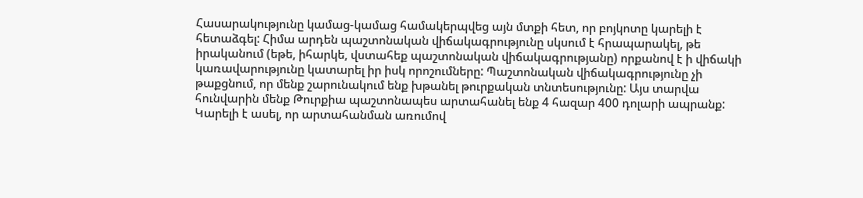Հասարակությունը կամաց-կամաց համակերպվեց այն մտքի հետ, որ բոյկոտը կարելի է հետաձգել: Հիմա արդեն պաշտոնական վիճակագրությունը սկսում է հրապարակել, թե իրականում (եթե, իհարկե, վստահեք պաշտոնական վիճակագրությանը) որքանով է ի վիճակի կառավարությունը կատարել իր իսկ որոշումները: Պաշտոնական վիճակագրությունը չի թաքցնում, որ մենք շարունակում ենք խթանել թուրքական տնտեսությունը: Այս տարվա հունվարին մենք Թուրքիա պաշտոնապես արտահանել ենք 4 հազար 400 դոլարի ապրանք: Կարելի է ասել, որ արտահանման առումով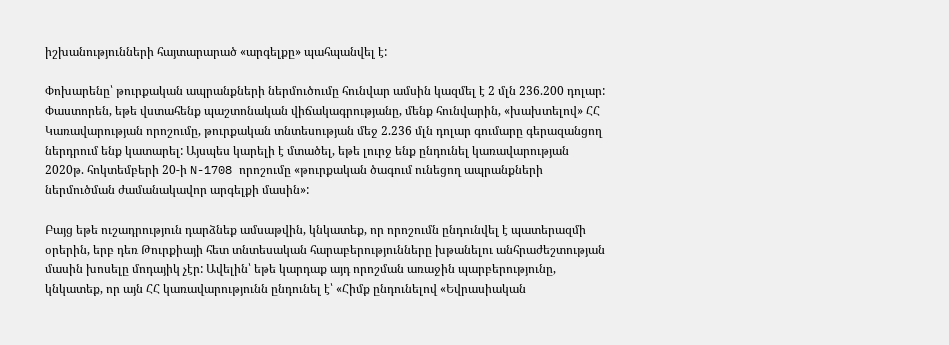իշխանությունների հայտարարած «արգելքը» պահպանվել է:

Փոխարենը՝ թուրքական ապրանքների ներմուծումը հունվար ամսին կազմել է 2 մլն 236.200 դոլար: Փաստորեն, եթե վստահենք պաշտոնական վիճակագրությանը, մենք հունվարին, «խախտելով» ՀՀ Կառավարության որոշումը, թուրքական տնտեսության մեջ 2.236 մլն դոլար գումարը գերազանցող ներդրում ենք կատարել: Այսպես կարելի է մտածել, եթե լուրջ ենք ընդունել կառավարության 2020թ. հոկտեմբերի 20-ի N-1708 որոշումը «թուրքական ծագում ունեցող ապրանքների ներմուծման ժամանակավոր արգելքի մասին»:

Բայց եթե ուշադրություն դարձնեք ամսաթվին, կնկատեք, որ որոշումն ընդունվել է պատերազմի օրերին, երբ դեռ Թուրքիայի հետ տնտեսական հարաբերությունները խթանելու անհրաժեշտության մասին խոսելը մոդայիկ չէր: Ավելին՝ եթե կարդաք այդ որոշման առաջին պարբերությունը, կնկատեք, որ այն ՀՀ կառավարությունն ընդունել է՝ «Հիմք ընդունելով «Եվրասիական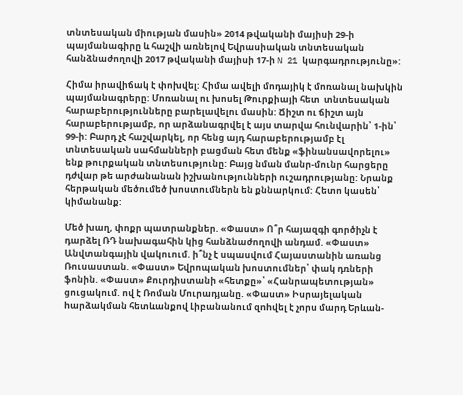տնտեսական միության մասին» 2014 թվականի մայիսի 29-ի պայմանագիրը և հաշվի առնելով Եվրասիական տնտեսական հանձնաժողովի 2017 թվականի մայիսի 17-ի N 21 կարգադրությունը»:

Հիմա իրավիճակ է փոխվել: Հիմա ավելի մոդայիկ է մոռանալ նախկին պայմանագրերը: Մոռանալ ու խոսել Թուրքիայի հետ  տնտեսական հարաբերությունները բարելավելու մասին: Ճիշտ ու ճիշտ այն հարաբերությամբ, որ արձանագրվել է այս տարվա հունվարին՝ 1-ին՝ 99-ի: Բարդ չէ հաշվարկել, որ հենց այդ հարաբերությամբ էլ տնտեսական սահմանների բացման հետ մենք «ֆինանսավորելու» ենք թուրքական տնտեսությունը: Բայց նման մանր-մունր հարցերը դժվար թե արժանանան իշխանությունների ուշադրությանը: Նրանք հերթական մեծումեծ խոստումներն են քննարկում: Հետո կասեն՝ կիմանանք:

Մեծ խաղ, փոքր պատրանքներ. «Փաստ» Ո՞ր հայազգի գործիչն է դարձել ՌԴ նախագահին կից հանձնաժողովի անդամ. «Փաստ» Անվտանգային վակուում. ի՞նչ է սպասվում Հայաստանին առանց Ռուսաստան. «Փաստ» Եվրոպական խոստումներ՝ փակ դռների ֆոնին. «Փաստ» Քուրդիստանի «հետքը»՝ «Հանրապետության» ցուցակում. ով է Ռոման Մուրադյանը. «Փաստ» Իսրայելական hարձակման հետևանքով Լիբանանում զnhվել է չորս մարդ Երևան-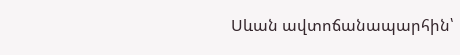Սևան ավտոճանապարհին՝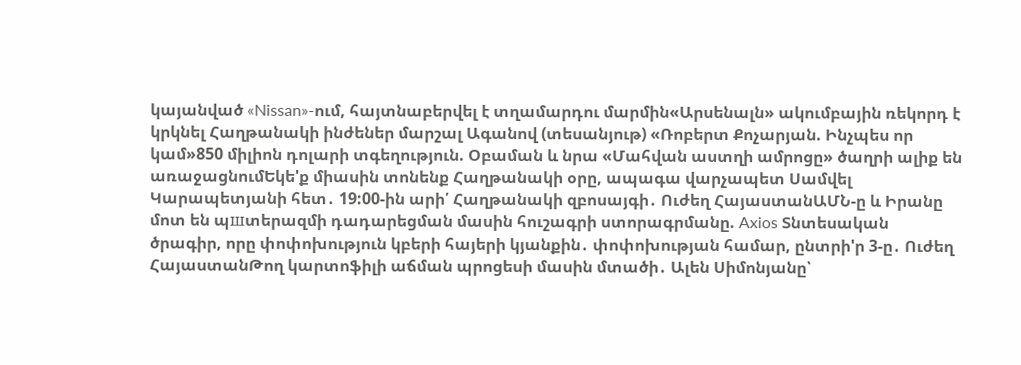կայանված «Nissan»-ում, հայտնաբերվել է տղամարդու մարմին«Արսենալն» ակումբային ռեկորդ է կրկնել Հաղթանակի ինժեներ մարշալ Ագանով (տեսանյութ) «Ռոբերտ Քոչարյան. Ինչպես որ կամ»850 միլիոն դոլարի տգեղություն. Օբաման և նրա «Մահվան աստղի ամրոցը» ծաղրի ալիք են առաջացնումԵկե'ք միասին տոնենք Հաղթանակի օրը, ապագա վարչապետ Սամվել Կարապետյանի հետ․ 19:00-ին արի՛ Հաղթանակի զբոսայգի․ Ուժեղ ՀայաստանԱՄՆ-ը և Իրանը մոտ են պшտերազմի դադարեցման մասին հուշագրի ստորագրմանը. Axios Տնտեսական ծրագիր, որը փոփոխություն կբերի հայերի կյանքին․ փոփոխության համար, ընտրի'ր 3-ը․ Ուժեղ ՀայաստանԹող կարտոֆիլի աճման պրոցեսի մասին մտածի․ Ալեն Սիմոնյանը՝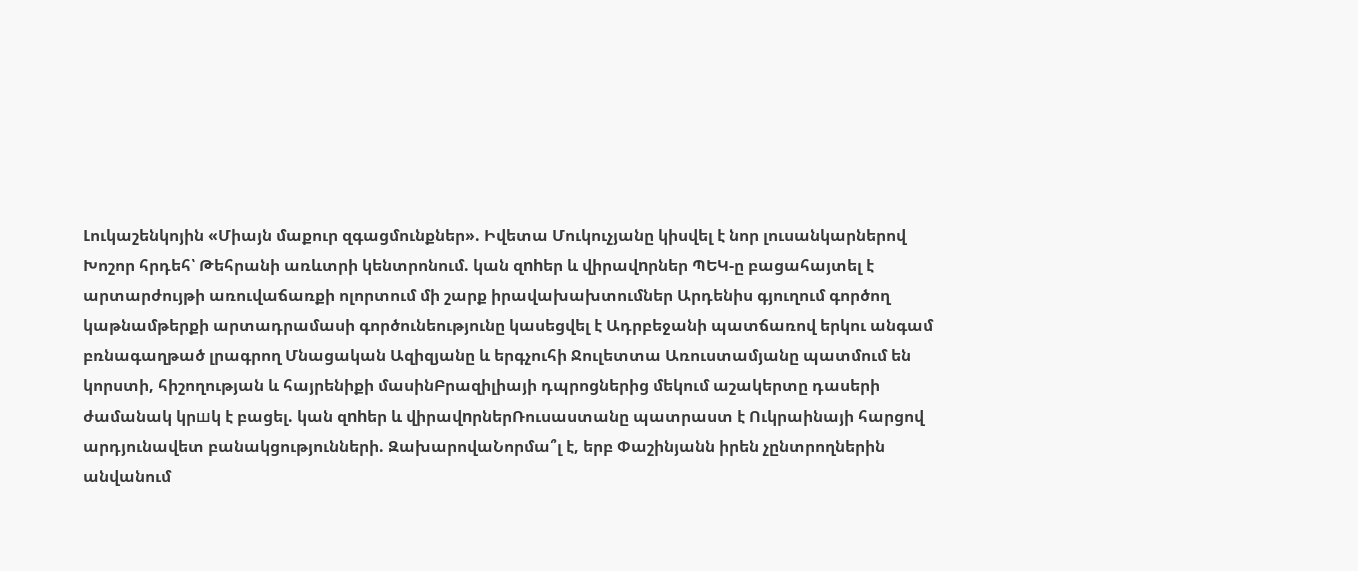Լուկաշենկոյին «Միայն մաքուր զգացմունքներ». Իվետա Մուկուչյանը կիսվել է նոր լուսանկարներով Խոշոր հրդեհ՝ Թեհրանի առևտրի կենտրոնում. կան զnhեր և վիրավnրներ ՊԵԿ-ը բացահայտել է արտարժույթի առուվաճառքի ոլորտում մի շարք իրավախախտումներ Արդենիս գյուղում գործող կաթնամթերքի արտադրամասի գործունեությունը կասեցվել է Ադրբեջանի պատճառով երկու անգամ բռնագաղթած լրագրող Մնացական Ազիզյանը և երգչուհի Ջուլետտա Առուստամյանը պատմում են կորստի, հիշողության և հայրենիքի մասինԲրազիլիայի դպրոցներից մեկում աշակերտը դասերի ժամանակ կրшկ է բացել. կան զnhեր և վիրավnրներՌուսաստանը պատրաստ է Ուկրաինայի հարցով արդյունավետ բանակցությունների. ԶախարովաՆորմա՞լ է, երբ Փաշինյանն իրեն չընտրողներին անվանում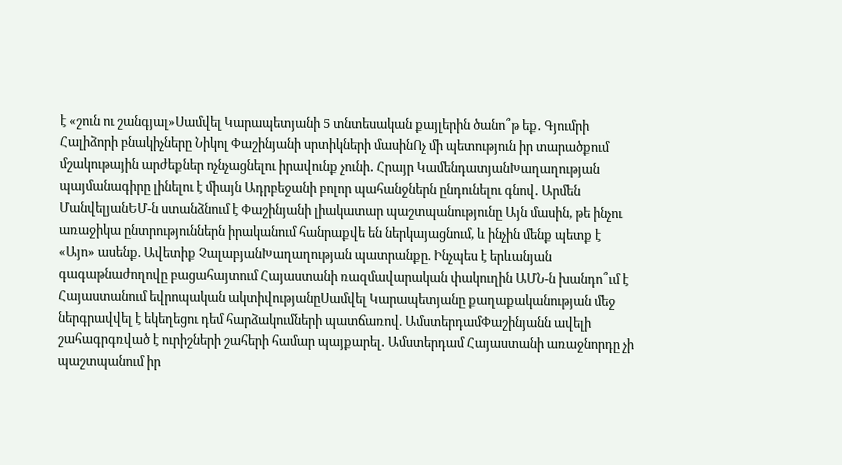է «շուն ու շանգյալ»Սամվել Կարապետյանի 5 տնտեսական քայլերին ծանո՞թ եք․ Գյումրի Հալիձորի բնակիչները Նիկոլ Փաշինյանի սրտիկների մասինՈչ մի պետություն իր տարածքում մշակութային արժեքներ ոչնչացնելու իրավունք չունի․ Հրայր ԿամենդատյանԽաղաղության պայմանագիրը լինելու է միայն Ադրբեջանի բոլոր պահանջներն ընդունելու գնով․ Արմեն ՄանվելյանԵՄ-ն ստանձնում է Փաշինյանի լիակատար պաշտպանությունը Այն մասին, թե ինչու առաջիկա ընտրություններն իրականում հանրաքվե են ներկայացնում, և ինչին մենք պետք է «Այո» ասենք. Ավետիք ՉալաբյանԽաղաղության պատրանքը. Ինչպես է երևանյան գագաթնաժողովը բացահայտում Հայաստանի ռազմավարական փակուղին ԱՄՆ-ն խանդո՞ւմ է Հայաստանում եվրոպական ակտիվությանըՍամվել Կարապետյանը քաղաքականության մեջ ներգրավվել է եկեղեցու դեմ հարձակումների պատճառով. ԱմստերդամՓաշինյանն ավելի շահագրգռված է ուրիշների շահերի համար պայքարել․ Ամստերդամ Հայաստանի առաջնորդը չի պաշտպանում իր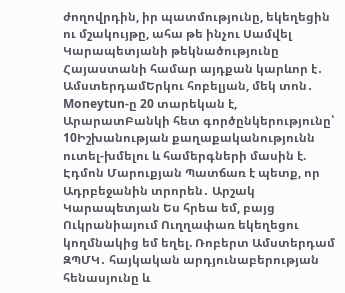ժողովրդին, իր պատմությունը, եկեղեցին ու մշակույթը, ահա թե ինչու Սամվել Կարապետյանի թեկնածությունը Հայաստանի համար այդքան կարևոր է․ ԱմստերդամԵրկու հոբելյան, մեկ տոն․ Moneytun-ը 20 տարեկան է, ԱրարատԲանկի հետ գործընկերությունը՝ 10Իշխանության քաղաքականությունն ուտել-խմելու և համերգների մասին է. Էդմոն Մարուքյան Պատճառ է պետք, որ Ադրբեջանին տրորեն․ Արշակ Կարապետյան Ես հրեա եմ, բայց Ուկրանիայում Ուղղափառ եկեղեցու կողմնակից եմ եղել. Ռոբերտ Ամստերդամ ԶՊՄԿ․ հայկական արդյունաբերության հենասյունը և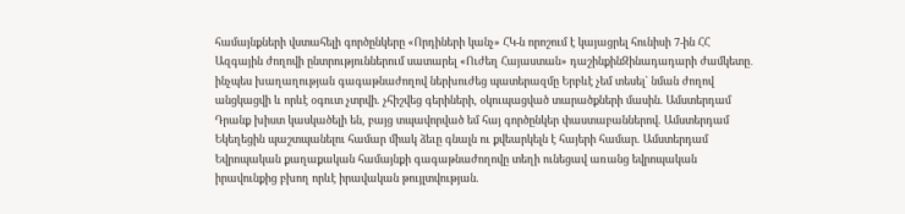համայնքների վստահելի գործընկերը «Որդիների կանչ» ՀԿ-ն որոշում է կայացրել հունիսի 7-ին ՀՀ Ազգային ժողովի ընտրություններում սատարել «Ուժեղ Հայաստան» դաշինքինԶինադադարի ժամկետը․ ինչպես խաղաղության գագաթնաժողով ներխուժեց պատերազմը Երբևէ չեմ տեսել` նման ժողով անցկացվի և որևէ օգուտ չտրվի. չհիշվեց գերիների, օկուպացված տարածքների մասին. Ամստերդամ Դրանք խիստ կասկածելի են, բայց տպավորված եմ հայ գործընկեր փաստաբաններով. Ամստերդամ Եկեղեցին պաշտպանելու համար միակ ձեւը գնալն ու քվեարկելն է հայերի համար. Ամստերդամ Եվրոպական քաղաքական համայնքի գագաթնաժողովը տեղի ունեցավ առանց եվրոպական իրավունքից բխող որևէ իրավական թույլտվության.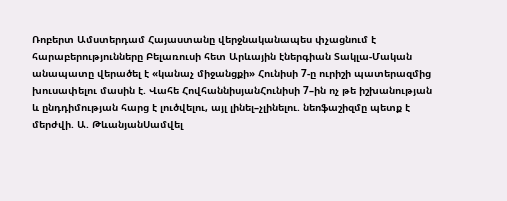Ռոբերտ Ամստերդամ Հայաստանը վերջնականապես փչացնում է հարաբերությունները Բելառուսի հետ Արևային էներգիան Տակլա-Մական անապատը վերածել է «կանաչ միջանցքի» Հունիսի 7-ը ուրիշի պատերազմից խուսափելու մասին է. Վահե ՀովհաննիսյանՀունիսի 7–ին ոչ թե իշխանության և ընդդիմության հարց է լուծվելու, այլ լինել–չլինելու. նեոֆաշիզմը պետք է մերժվի. Ա. ԹևանյանՍամվել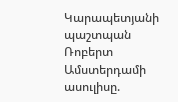Կարապետյանի պաշտպան Ռոբերտ Ամստերդամի ասուլիսը.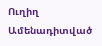Ուղիղ
Ամենադիտված